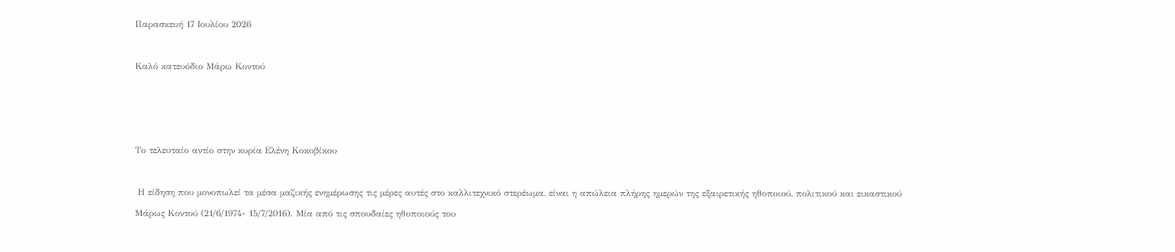Παρασκευή 17 Ιουλίου 2026

Καλό κατευόδιο Μάρω Κοντού



Το τελευταίο αντίο στην κυρία Ελένη Κοκοβίκου

 Η είδηση που μονοπωλεί τα μέσα μαζικής ενημέρωσης τις μέρες αυτές στο καλλιτεχνικό στερέωμα, είναι η απώλεια πλήρης ημερών της εξαιρετικής ηθοποιού, πολιτικού και εικαστικού Μάρως Κοντού (21/6/1974- 15/7/2016). Μία από τις σπουδαίες ηθοποιούς του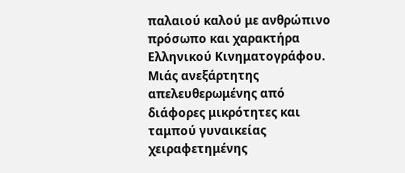παλαιού καλού με ανθρώπινο πρόσωπο και χαρακτήρα Ελληνικού Κινηματογράφου. Μιάς ανεξάρτητης απελευθερωμένης από διάφορες μικρότητες και ταμπού γυναικείας χειραφετημένης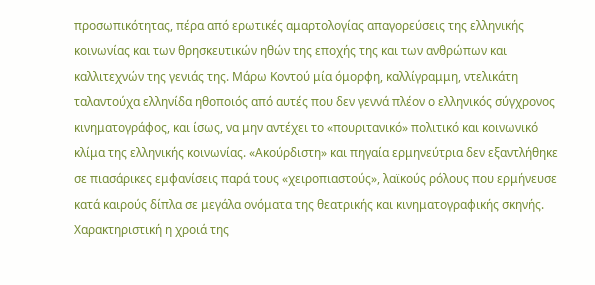προσωπικότητας, πέρα από ερωτικές αμαρτολογίας απαγορεύσεις της ελληνικής κοινωνίας και των θρησκευτικών ηθών της εποχής της και των ανθρώπων και καλλιτεχνών της γενιάς της. Μάρω Κοντού μία όμορφη, καλλίγραμμη, ντελικάτη ταλαντούχα ελληνίδα ηθοποιός από αυτές που δεν γεννά πλέον ο ελληνικός σύγχρονος κινηματογράφος, και ίσως, να μην αντέχει το «πουριτανικό» πολιτικό και κοινωνικό κλίμα της ελληνικής κοινωνίας. «Ακούρδιστη» και πηγαία ερμηνεύτρια δεν εξαντλήθηκε σε πιασάρικες εμφανίσεις παρά τους «χειροπιαστούς», λαϊκούς ρόλους που ερμήνευσε κατά καιρούς δίπλα σε μεγάλα ονόματα της θεατρικής και κινηματογραφικής σκηνής. Χαρακτηριστική η χροιά της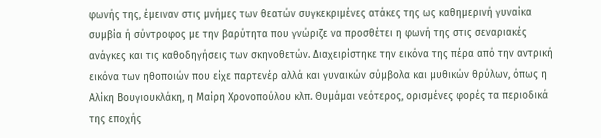φωνής της, έμειναν στις μνήμες των θεατών συγκεκριμένες ατάκες της ως καθημερινή γυναίκα συμβία ή σύντροφος με την βαρύτητα που γνώριζε να προσθέτει η φωνή της στις σεναριακές ανάγκες και τις καθοδηγήσεις των σκηνοθετών. Διαχειρίστηκε την εικόνα της πέρα από την αντρική εικόνα των ηθοποιών που είχε παρτενέρ αλλά και γυναικών σύμβολα και μυθικών θρύλων, όπως η Αλίκη Βουγιουκλάκη, η Μαίρη Χρονοπούλου κλπ. Θυμάμαι νεότερος, ορισμένες φορές τα περιοδικά της εποχής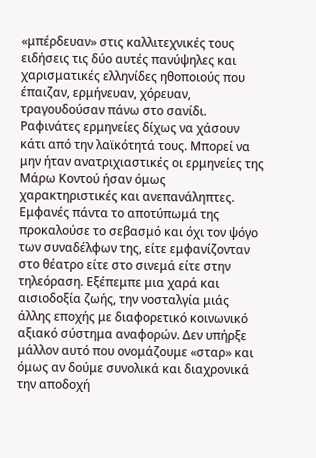«μπέρδευαν» στις καλλιτεχνικές τους ειδήσεις τις δύο αυτές πανύψηλες και χαρισματικές ελληνίδες ηθοποιούς που έπαιζαν, ερμήνευαν, χόρευαν, τραγουδούσαν πάνω στο σανίδι. Ραφινάτες ερμηνείες δίχως να χάσουν κάτι από την λαϊκότητά τους. Μπορεί να μην ήταν ανατριχιαστικές οι ερμηνείες της Μάρω Κοντού ήσαν όμως χαρακτηριστικές και ανεπανάληπτες. Εμφανές πάντα το αποτύπωμά της προκαλούσε το σεβασμό και όχι τον ψόγο των συναδέλφων της, είτε εμφανίζονταν στο θέατρο είτε στο σινεμά είτε στην τηλεόραση. Εξέπεμπε μια χαρά και αισιοδοξία ζωής, την νοσταλγία μιάς άλλης εποχής με διαφορετικό κοινωνικό αξιακό σύστημα αναφορών. Δεν υπήρξε μάλλον αυτό που ονομάζουμε «σταρ» και όμως αν δούμε συνολικά και διαχρονικά την αποδοχή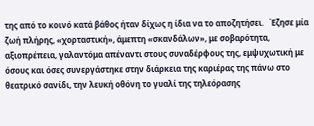της από το κοινό κατά βάθος ήταν δίχως η ίδια να το αποζητήσει.   Έζησε μία ζωή πλήρης, «χορταστική», άμεπτη «σκανδάλων», με σοβαρότητα, αξιοπρέπεια, γαλαντόμα απέναντι στους συναδέρφους της, εμψυχωτική με όσους και όσες συνεργάστηκε στην διάρκεια της καριέρας της πάνω στο θεατρικό σανίδι, την λευκή οθόνη το γυαλί της τηλεόρασης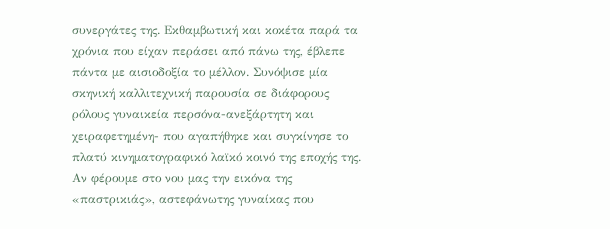συνεργάτες της. Εκθαμβωτική και κοκέτα παρά τα χρόνια που είχαν περάσει από πάνω της, έβλεπε πάντα με αισιοδοξία το μέλλον. Συνόψισε μία σκηνική καλλιτεχνική παρουσία σε διάφορους ρόλους γυναικεία περσόνα-ανεξάρτητη και χειραφετημένη- που αγαπήθηκε και συγκίνησε το πλατύ κινηματογραφικό λαϊκό κοινό της εποχής της. Αν φέρουμε στο νου μας την εικόνα της «παστρικιάς», αστεφάνωτης γυναίκας που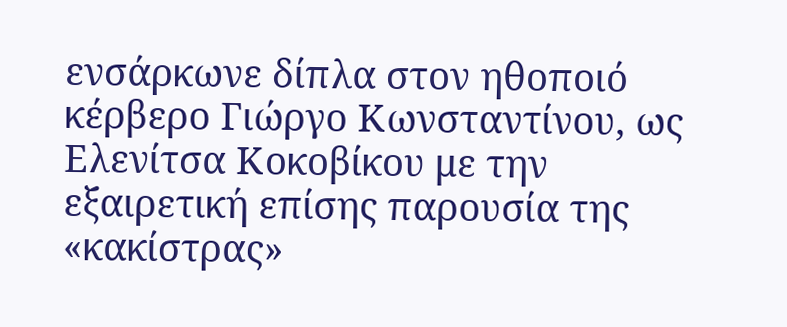ενσάρκωνε δίπλα στον ηθοποιό κέρβερο Γιώργο Κωνσταντίνου, ως Ελενίτσα Κοκοβίκου με την εξαιρετική επίσης παρουσία της «κακίστρας»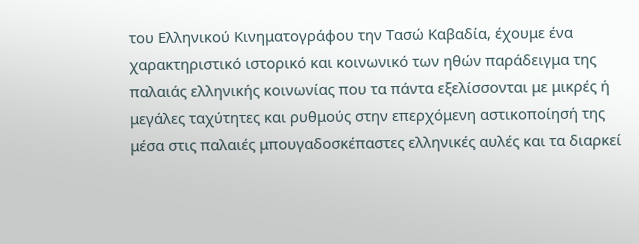του Ελληνικού Κινηματογράφου την Τασώ Καβαδία, έχουμε ένα χαρακτηριστικό ιστορικό και κοινωνικό των ηθών παράδειγμα της παλαιάς ελληνικής κοινωνίας που τα πάντα εξελίσσονται με μικρές ή μεγάλες ταχύτητες και ρυθμούς στην επερχόμενη αστικοποίησή της μέσα στις παλαιές μπουγαδοσκέπαστες ελληνικές αυλές και τα διαρκεί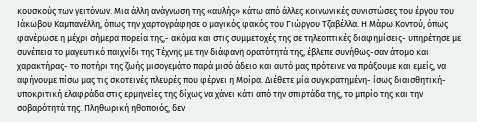κουσκούς των γειτόνων. Μια άλλη ανάγνωση της «αυλής» κάτω από άλλες κοινωνικές συνιστώσες του έργου του Ιάκωβου Καμπανέλλη, όπως την χαρτογράφησε ο μαγικός φακός του Γιώργου Τζαβέλλα. Η Μάρω Κοντού, όπως φανέρωσε η μέχρι σήμερα πορεία της,- ακόμα και στις συμμετοχές της σε τηλεοπτικές διαφημίσεις- υπηρέτησε με συνέπεια το μαγευτικό παιχνίδι της Τέχνης με την διάφανη ορατότητά της, έβλεπε συνήθως-σαν άτομο και χαρακτήρας- το ποτήρι της ζωής μισογεμάτο παρά μισό άδειο και αυτό μας πρότεινε να πράξουμε και εμείς, να αφήνουμε πίσω μας τις σκοτεινές πλευρές που φέρνει η Μοίρα. Διέθετε μία συγκρατημένη- ίσως διαισθητική-υποκριτική ελαφράδα στις ερμηνείες της δίχως να χάνει κάτι από την σπιρτάδα της, το μπρίο της και την σοβαρότητά της. Πληθωρική ηθοποιός, δεν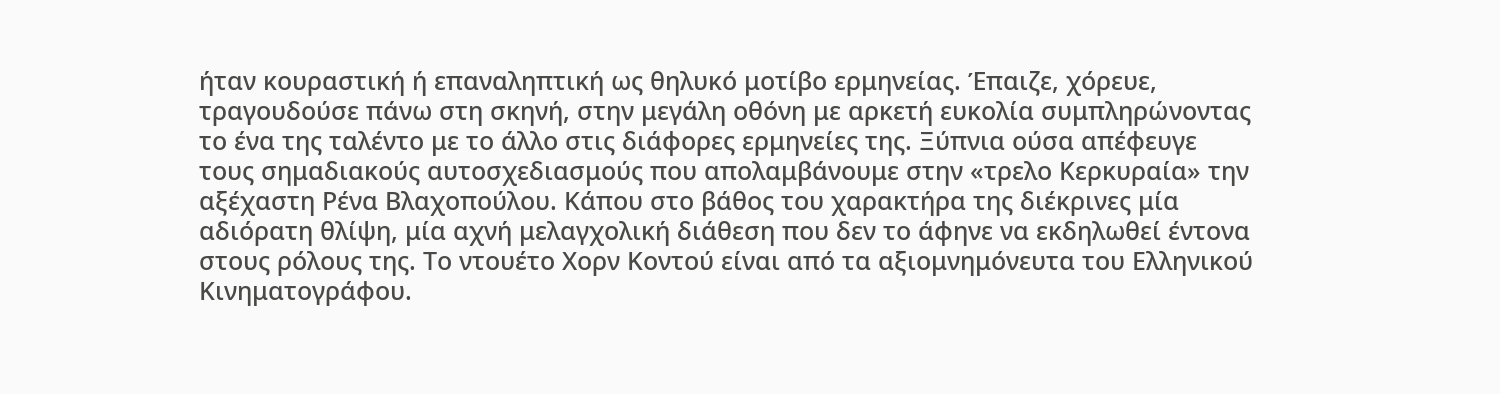ήταν κουραστική ή επαναληπτική ως θηλυκό μοτίβο ερμηνείας. Έπαιζε, χόρευε, τραγουδούσε πάνω στη σκηνή, στην μεγάλη οθόνη με αρκετή ευκολία συμπληρώνοντας το ένα της ταλέντο με το άλλο στις διάφορες ερμηνείες της. Ξύπνια ούσα απέφευγε τους σημαδιακούς αυτοσχεδιασμούς που απολαμβάνουμε στην «τρελο Κερκυραία» την αξέχαστη Ρένα Βλαχοπούλου. Κάπου στο βάθος του χαρακτήρα της διέκρινες μία αδιόρατη θλίψη, μία αχνή μελαγχολική διάθεση που δεν το άφηνε να εκδηλωθεί έντονα στους ρόλους της. Το ντουέτο Χορν Κοντού είναι από τα αξιομνημόνευτα του Ελληνικού Κινηματογράφου.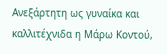Ανεξάρτητη ως γυναίκα και καλλιτέχνιδα η Μάρω Κοντού,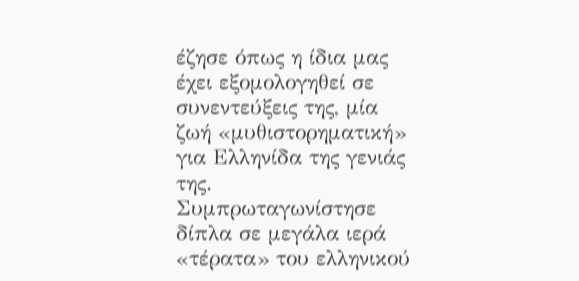έζησε όπως η ίδια μας έχει εξομολογηθεί σε συνεντεύξεις της, μία ζωή «μυθιστορηματική» για Ελληνίδα της γενιάς της. Συμπρωταγωνίστησε δίπλα σε μεγάλα ιερά «τέρατα» του ελληνικού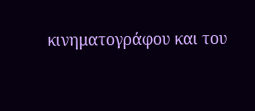κινηματογράφου και του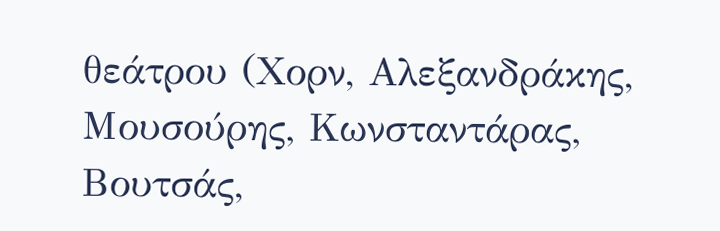θεάτρου (Χορν, Αλεξανδράκης, Μουσούρης, Κωνσταντάρας, Βουτσάς,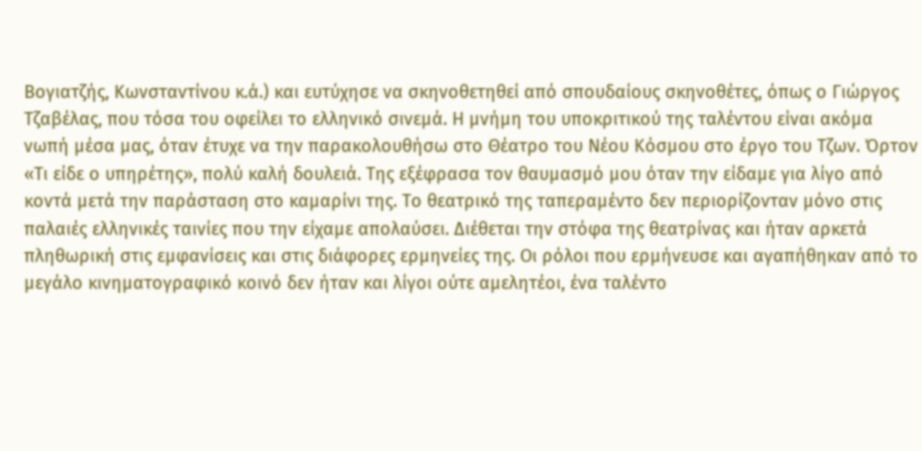Βογιατζής, Κωνσταντίνου κ.ά.) και ευτύχησε να σκηνοθετηθεί από σπουδαίους σκηνοθέτες, όπως ο Γιώργος Τζαβέλας, που τόσα του οφείλει το ελληνικό σινεμά. Η μνήμη του υποκριτικού της ταλέντου είναι ακόμα νωπή μέσα μας, όταν έτυχε να την παρακολουθήσω στο Θέατρο του Νέου Κόσμου στο έργο του Τζων. Όρτον «Τι είδε ο υπηρέτης», πολύ καλή δουλειά. Της εξέφρασα τον θαυμασμό μου όταν την είδαμε για λίγο από κοντά μετά την παράσταση στο καμαρίνι της. Το θεατρικό της ταπεραμέντο δεν περιορίζονταν μόνο στις παλαιές ελληνικές ταινίες που την είχαμε απολαύσει. Διέθεται την στόφα της θεατρίνας και ήταν αρκετά πληθωρική στις εμφανίσεις και στις διάφορες ερμηνείες της. Οι ρόλοι που ερμήνευσε και αγαπήθηκαν από το μεγάλο κινηματογραφικό κοινό δεν ήταν και λίγοι ούτε αμελητέοι, ένα ταλέντο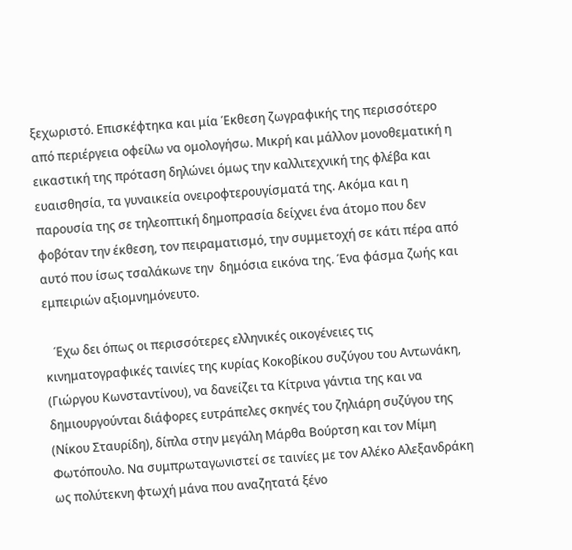ξεχωριστό. Επισκέφτηκα και μία Έκθεση ζωγραφικής της περισσότερο από περιέργεια οφείλω να ομολογήσω. Μικρή και μάλλον μονοθεματική η εικαστική της πρόταση δηλώνει όμως την καλλιτεχνική της φλέβα και ευαισθησία, τα γυναικεία ονειροφτερουγίσματά της. Ακόμα και η παρουσία της σε τηλεοπτική δημοπρασία δείχνει ένα άτομο που δεν φοβόταν την έκθεση, τον πειραματισμό, την συμμετοχή σε κάτι πέρα από αυτό που ίσως τσαλάκωνε την  δημόσια εικόνα της. Ένα φάσμα ζωής και εμπειριών αξιομνημόνευτο.

   Έχω δει όπως οι περισσότερες ελληνικές οικογένειες τις κινηματογραφικές ταινίες της κυρίας Κοκοβίκου συζύγου του Αντωνάκη, (Γιώργου Κωνσταντίνου), να δανείζει τα Κίτρινα γάντια της και να δημιουργούνται διάφορες ευτράπελες σκηνές του ζηλιάρη συζύγου της (Νίκου Σταυρίδη), δίπλα στην μεγάλη Μάρθα Βούρτση και τον Μίμη Φωτόπουλο. Να συμπρωταγωνιστεί σε ταινίες με τον Αλέκο Αλεξανδράκη ως πολύτεκνη φτωχή μάνα που αναζητατά ξένο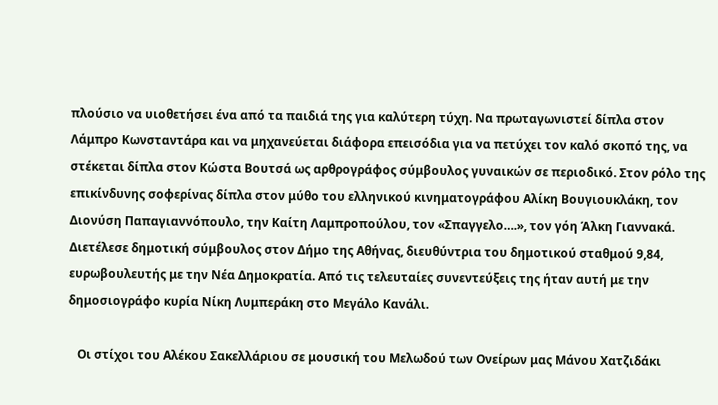πλούσιο να υιοθετήσει ένα από τα παιδιά της για καλύτερη τύχη. Να πρωταγωνιστεί δίπλα στον Λάμπρο Κωνσταντάρα και να μηχανεύεται διάφορα επεισόδια για να πετύχει τον καλό σκοπό της, να στέκεται δίπλα στον Κώστα Βουτσά ως αρθρογράφος σύμβουλος γυναικών σε περιοδικό. Στον ρόλο της επικίνδυνης σοφερίνας δίπλα στον μύθο του ελληνικού κινηματογράφου Αλίκη Βουγιουκλάκη, τον Διονύση Παπαγιαννόπουλο, την Καίτη Λαμπροπούλου, τον «Σπαγγελο….», τον γόη Άλκη Γιαννακά. Διετέλεσε δημοτική σύμβουλος στον Δήμο της Αθήνας, διευθύντρια του δημοτικού σταθμού 9,84, ευρωβουλευτής με την Νέα Δημοκρατία. Από τις τελευταίες συνεντεύξεις της ήταν αυτή με την δημοσιογράφο κυρία Νίκη Λυμπεράκη στο Μεγάλο Κανάλι.

   Οι στίχοι του Αλέκου Σακελλάριου σε μουσική του Μελωδού των Ονείρων μας Μάνου Χατζιδάκι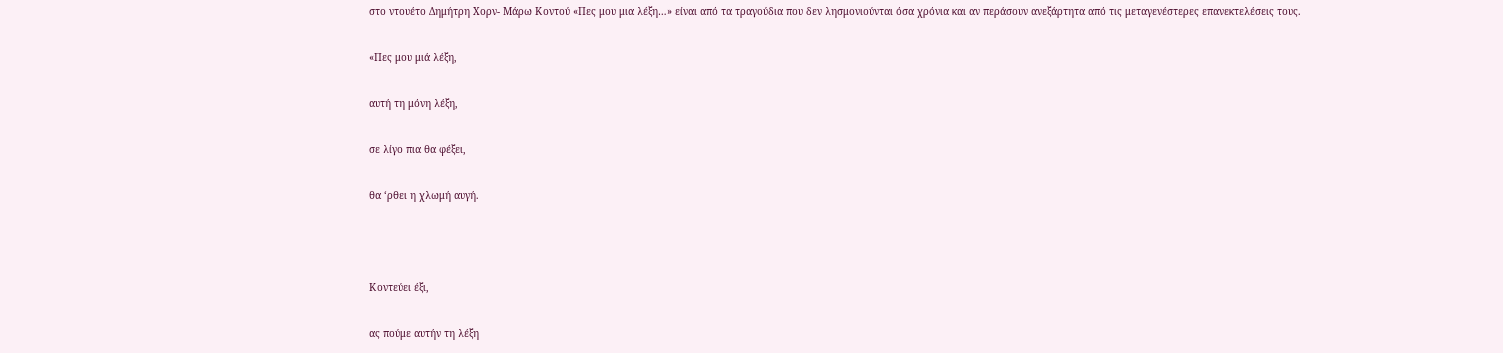στο ντουέτο Δημήτρη Χορν- Μάρω Κοντού «Πες μου μια λέξη…» είναι από τα τραγούδια που δεν λησμονιούνται όσα χρόνια και αν περάσουν ανεξάρτητα από τις μεταγενέστερες επανεκτελέσεις τους.

«Πες μου μιά λέξη,

αυτή τη μόνη λέξη,

σε λίγο πια θα φέξει,

θα ‘ρθει η χλωμή αυγή.



Κοντεύει έξι,

ας πούμε αυτήν τη λέξη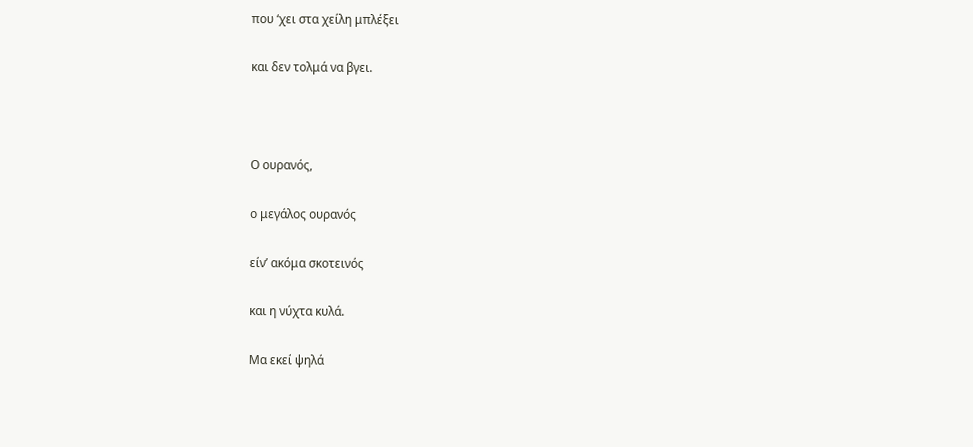που ‘χει στα χείλη μπλέξει

και δεν τολμά να βγει.



Ο ουρανός,

ο μεγάλος ουρανός

είν’ ακόμα σκοτεινός

και η νύχτα κυλά.

Μα εκεί ψηλά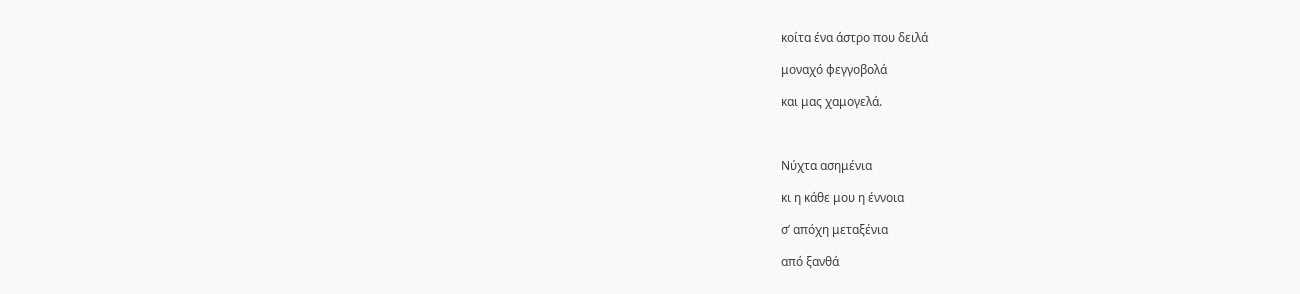κοίτα ένα άστρο που δειλά

μοναχό φεγγοβολά

και μας χαμογελά.



Νύχτα ασημένια

κι η κάθε μου η έννοια

σ’ απόχη μεταξένια

από ξανθά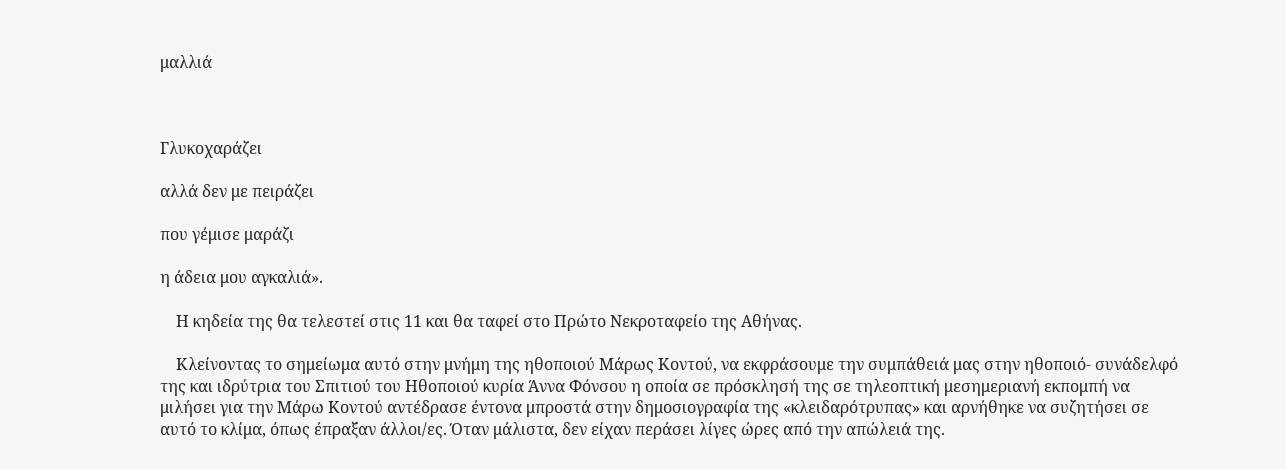μαλλιά



Γλυκοχαράζει

αλλά δεν με πειράζει

που γέμισε μαράζι

η άδεια μου αγκαλιά».

    Η κηδεία της θα τελεστεί στις 11 και θα ταφεί στο Πρώτο Νεκροταφείο της Αθήνας.

    Κλείνοντας το σημείωμα αυτό στην μνήμη της ηθοποιού Μάρως Κοντού, να εκφράσουμε την συμπάθειά μας στην ηθοποιό- συνάδελφό της και ιδρύτρια του Σπιτιού του Ηθοποιού κυρία Άννα Φόνσου η οποία σε πρόσκλησή της σε τηλεοπτική μεσημεριανή εκπομπή να μιλήσει για την Μάρω Κοντού αντέδρασε έντονα μπροστά στην δημοσιογραφία της «κλειδαρότρυπας» και αρνήθηκε να συζητήσει σε αυτό το κλίμα, όπως έπραξαν άλλοι/ες. Όταν μάλιστα, δεν είχαν περάσει λίγες ώρες από την απώλειά της.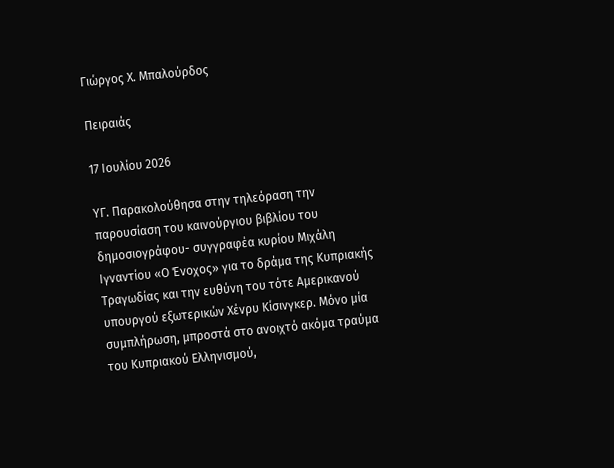Γιώργος Χ. Μπαλούρδος

Πειραιάς

17 Ιουλίου 2026

ΥΓ. Παρακολούθησα στην τηλεόραση την παρουσίαση του καινούργιου βιβλίου του δημοσιογράφου- συγγραφέα κυρίου Μιχάλη Ιγναντίου «Ο Ένοχος» για το δράμα της Κυπριακής Τραγωδίας και την ευθύνη του τότε Αμερικανού υπουργού εξωτερικών Χένρυ Κίσινγκερ. Μόνο μία συμπλήρωση, μπροστά στο ανοιχτό ακόμα τραύμα του Κυπριακού Ελληνισμού,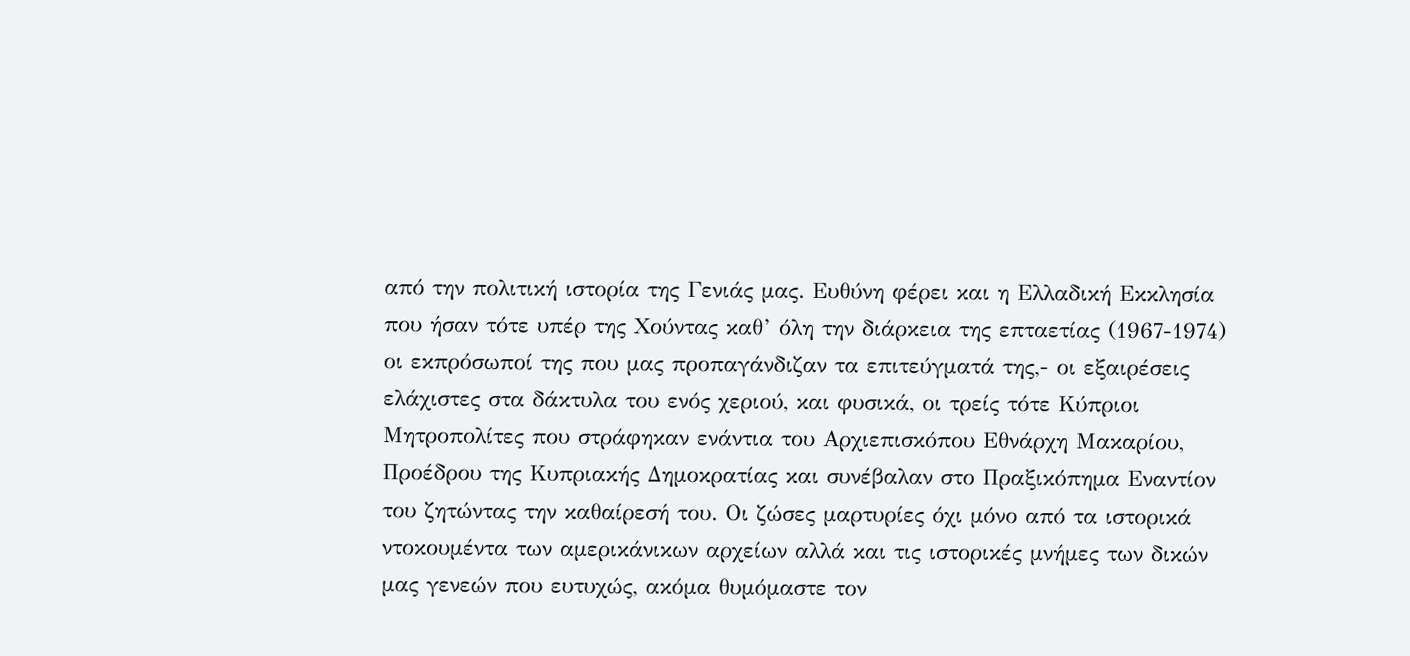από την πολιτική ιστορία της Γενιάς μας. Ευθύνη φέρει και η Ελλαδική Εκκλησία που ήσαν τότε υπέρ της Χούντας καθ’ όλη την διάρκεια της επταετίας (1967-1974) οι εκπρόσωποί της που μας προπαγάνδιζαν τα επιτεύγματά της,- οι εξαιρέσεις ελάχιστες στα δάκτυλα του ενός χεριού, και φυσικά, οι τρείς τότε Κύπριοι Μητροπολίτες που στράφηκαν ενάντια του Αρχιεπισκόπου Εθνάρχη Μακαρίου, Προέδρου της Κυπριακής Δημοκρατίας και συνέβαλαν στο Πραξικόπημα Εναντίον του ζητώντας την καθαίρεσή του. Οι ζώσες μαρτυρίες όχι μόνο από τα ιστορικά ντοκουμέντα των αμερικάνικων αρχείων αλλά και τις ιστορικές μνήμες των δικών μας γενεών που ευτυχώς, ακόμα θυμόμαστε τον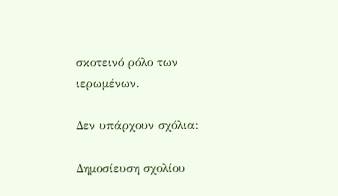σκοτεινό ρόλο των ιερωμένων.

Δεν υπάρχουν σχόλια:

Δημοσίευση σχολίου